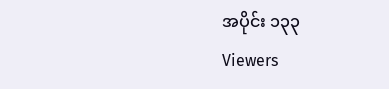အပိုင်း ၁၃၃
Viewers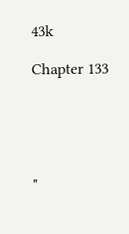43k

Chapter 133





"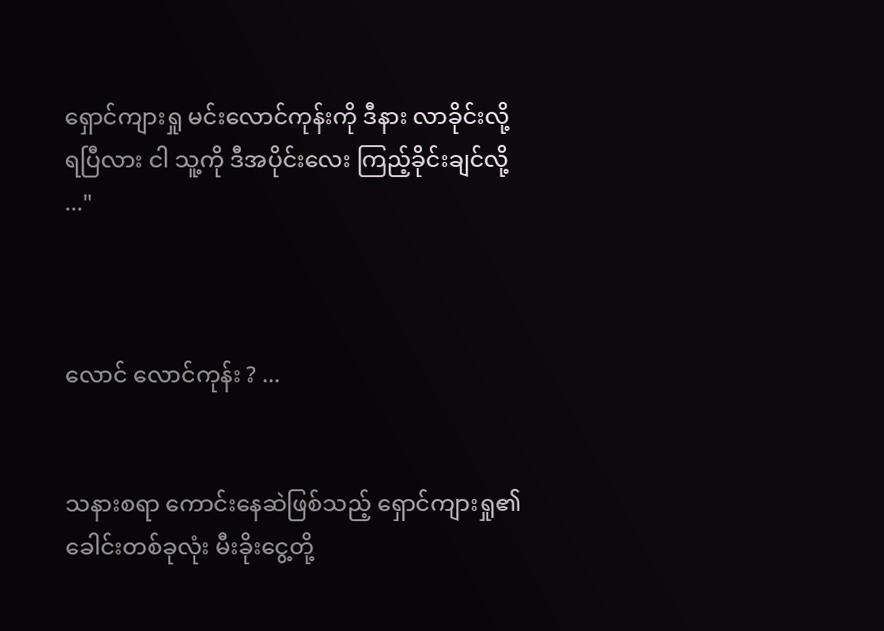ရှောင်ကျားရှု မင်း‌လောင်ကုန်းကို ဒီနား လာခိုင်းလို့ ရပြီလား ငါ သူ့ကို ဒီအပိုင်းလေး ကြည့်ခိုင်းချင်လို့ ..."



လောင် လောင်ကုန်း ? ...


သနားစရာ ကောင်းနေဆဲဖြစ်သည့် ရှောင်ကျားရှု၏ ခေါင်းတစ်ခုလုံး မီးခိုးငွေ့တို့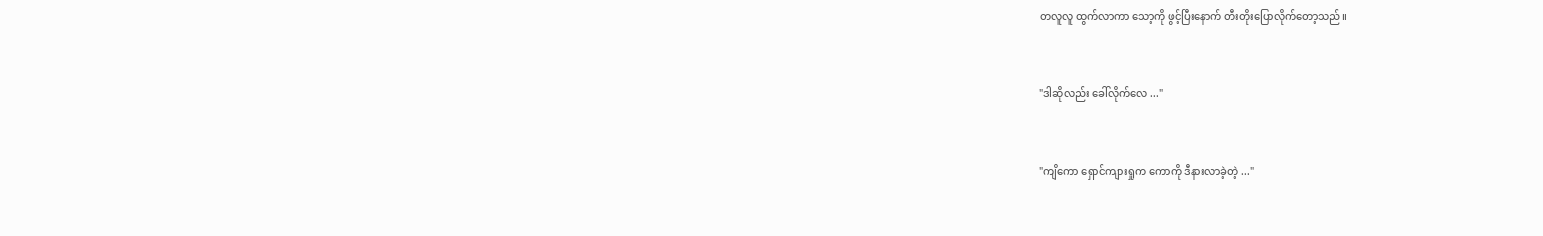တလူလူ ထွက်လာကာ သော့ကို ဖွင့်ပြီးနောက် တီးတိုးပြောလိုက်တော့သည်။


"ဒါဆိုလည်း ခေါ်လိုက်လေ ..."


"ကျိကော ရှောင်ကျားရှုက ကောကို ဒီနားလာခဲ့တဲ့ ..."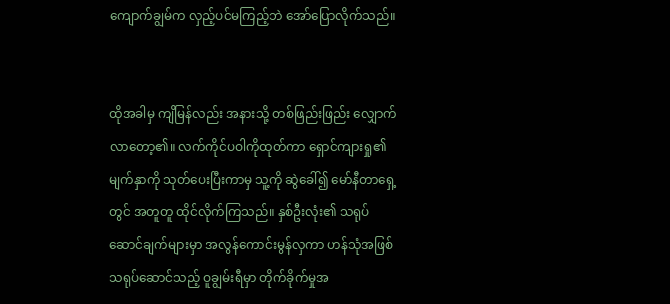ကျောက်ချွမ်က လှည့်ပင်မကြည့်ဘဲ အော်ပြောလိုက်သည်။


ထိုအခါမှ ကျိမြန်လည်း အနားသို့ တစ်ဖြည်းဖြည်း လျှောက်လာတော့၏။ လက်ကိုင်ပဝါကိုထုတ်ကာ ရှောင်ကျားရှု၏ မျက်နှာကို သုတ်ပေးပြီးကာမှ သူ့ကို ဆွဲခေါ်၍ မော်နီတာရှေ့တွင် အတူတူ ထိုင်လိုက်ကြသည်။ နှစ်ဦးလုံး၏ သရုပ်ဆောင်ချက်များမှာ အလွန်ကောင်းမွန်လှကာ ဟန်သုံအဖြစ် သရုပ်ဆောင်သည့် ဝူချွမ်းရီမှာ တိုက်ခိုက်မှုအ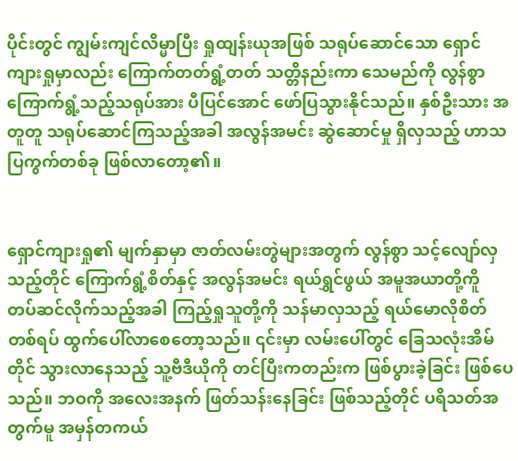ပိုင်းတွင် ကျွမ်းကျင်လိမ္မာပြီး ရှုထျန်းယုအဖြစ် သရုပ်ဆောင်သော ရှောင်ကျားရှုမှာလည်း ကြောက်တတ်ရွံ့တတ် သတ္တိနည်းကာ သေမည်ကို လွန်စွာ ကြောက်ရွံ့သည့်သရုပ်အား ပီပြင်အောင် ဖော်ပြသွားနိုင်‌သည်။ နှစ်ဦးသား အတူတူ သရုပ်ဆောင်ကြသည့်အခါ အလွန်အမင်း ဆွဲဆောင်မှု ရှိလှသည့် ဟာသပြကွက်တစ်ခု ဖြစ်လာတော့၏။


ရှောင်ကျားရှု၏ မျက်နှာမှာ ဇာတ်လမ်းတွဲများအတွက် လွန်စွာ သင့်လျော်လှသည့်တိုင် ကြောက်ရွံ့စိတ်နှင့် အလွန်အမင်း ရယ်ရွှင်ဖွယ် အမူအယာတို့ကိူ တပ်ဆင်လိုက်သည့်အခါ ကြည့်ရှုသူတို့ကို သန်မာလှသည့် ရယ်မောလိုစိတ်တစ်ရပ် ထွက်ပေါ်လာစေတော့သည်။ ၎င်းမှာ လမ်းပေါ်တွင် ခြေသလုံးအိမ်တိုင် သွားလာနေသည့် သူ့ဗီဒီယိုကို တင်ပြီးကတည်းက ဖြစ်ပွားခဲ့ခြင်း ဖြစ်ပေသည်။ ဘဝကို အလေးအနက် ဖြတ်သန်းနေခြင်း ဖြစ်သည့်တိုင် ပရိသတ်အတွက်မူ အမှန်တကယ်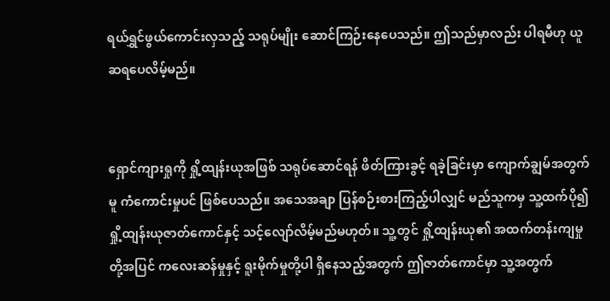ရယ်ရွှင်ဖွယ်ကောင်းလှသည့် သရုပ်မျိုး ဆောင်ကြဉ်းနေပေသည်။ ဤသည်မှာလည်း ပါရမီဟု ယူဆရပေလိမ့်မည်။ ‌


ရှောင်ကျားရှုကို ရှို့ထျန်းယုအဖြစ် သရုပ်ဆောင်ရန် ဖိတ်ကြားခွင့် ရခဲ့ခြင်းမှာ ကျောက်ချွမ်အတွက်မူ ကံကောင်းမှုပင် ဖြစ်ပေသည်။ အသေအချာ ပြန်စဉ်းစားကြည့်ပါလျှင် မည်သူကမှ သူ့ထက်ပို၍ ရှို့ထျန်းယုဇာတ်ကောင်နှင့် သင့်လျော်လိမ့်မည်မဟုတ်။ သူ့တွင် ရှို့ထျန်းယု၏ အထက်တန်းကျမှုတို့အပြင် ကလေးဆန်မှုနှင့် ရူးမိုက်မှုတို့ပါ ရှိနေသည့်အတွက် ဤဇာတ်ကောင်မှာ သူ့အတွက်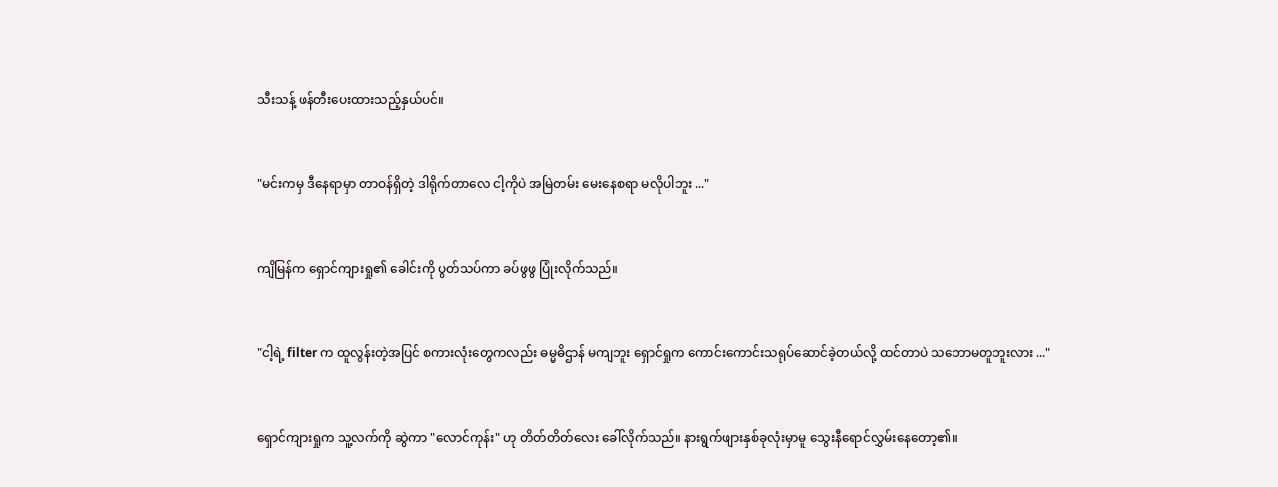သီးသန့် ဖန်တီးပေးထားသည့်နှယ်ပင်။


"မင်းကမှ ဒီနေရာမှာ တာဝန်ရှိတဲ့ ဒါရိုက်တာလေ ငါ့ကိုပဲ အမြဲတမ်း မေးနေစရာ မလိုပါဘူး ..."


ကျိမြန်က ရှောင်ကျားရှု၏ ခေါင်းကို ပွတ်သပ်ကာ ခပ်ဖွဖွ ပြုံးလိုက်သည်။


"ငါ့ရဲ့ filter က ထူလွန်းတဲ့အပြင် စကားလုံးတွေကလည်း ဓမ္မဓိဌာန် မကျဘူး ရှောင်ရှုက ကောင်းကောင်းသရုပ်ဆောင်ခဲ့တယ်လို့ ထင်တာပဲ သဘောမတူဘူးလား ..."


ရှောင်ကျားရှုက သူ့လက်ကို ဆွဲကာ "လောင်ကုန်း" ဟု တိတ်တိတ်လေး ခေါ်လိုက်သည်။ နားရွက်ဖျားနှစ်ခုလုံးမှာမူ သွေးနီရောင်လွှမ်းနေတော့၏။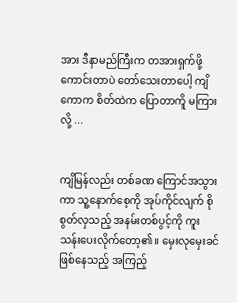အား ဒီနာမည်ကြီးက တအားရှက်ဖို့ကောင်းတာပဲ တော်သေးတာပေါ့ ကျိကောက စိတ်ထဲက ပြောတာကိူ မကြားလို့ ...


ကျိမြန်လည်း တစ်ခဏ ကြောင်အသွားကာ သူ့နောက်စေ့ကို အုပ်ကိုင်လျက် စိုစွတ်လှသည့် အနမ်းတစ်ပွင့်ကို ကူးသန်းပေးလိုက်တော့၏။ မှေးလုမှေးခင်ဖြစ်နေသည့် အကြည့်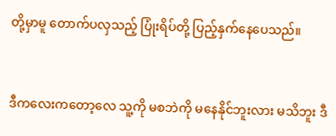တို့မှာမူ တောက်ပလှသည့် ပြုံးရိပ်တို့ ပြည့်နှက်နေပေသည်။


ဒီကလေးကတော့လေ သူ့ကို မစဘဲကို မနေနိုင်ဘူးလား မသိဘူး ဒီ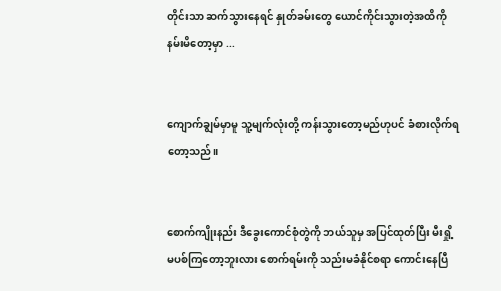တိုင်းသာ ဆက်သွားနေရင် နှုတ်ခမ်းတွေ ယောင်ကိုင်းသွားတဲ့အထိကို နမ်းမိတော့မှာ ...


ကျောက်ချွမ်မှာမူ သူ့မျက်လုံးတို့ ကန်းသွားတော့မည်ဟုပင် ခံစားလိုက်ရတော့သည်။


စောက်ကျိုးနည်း ဒီခွေးကောင်စုံတွဲကို ဘယ်သူမှ အပြင်ထုတ်ပြီး မီးရှို့မပစ်ကြတော့ဘူးလား စောက်ရမ်းကို သည်းမခံနိုင်စရာ ကောင်းနေပြီ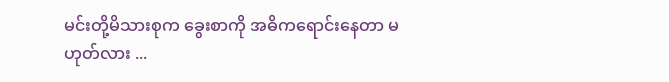မင်းတို့မိသားစုက ခွေးစာကို အဓိကရောင်းနေတာ မဟုတ်လား ...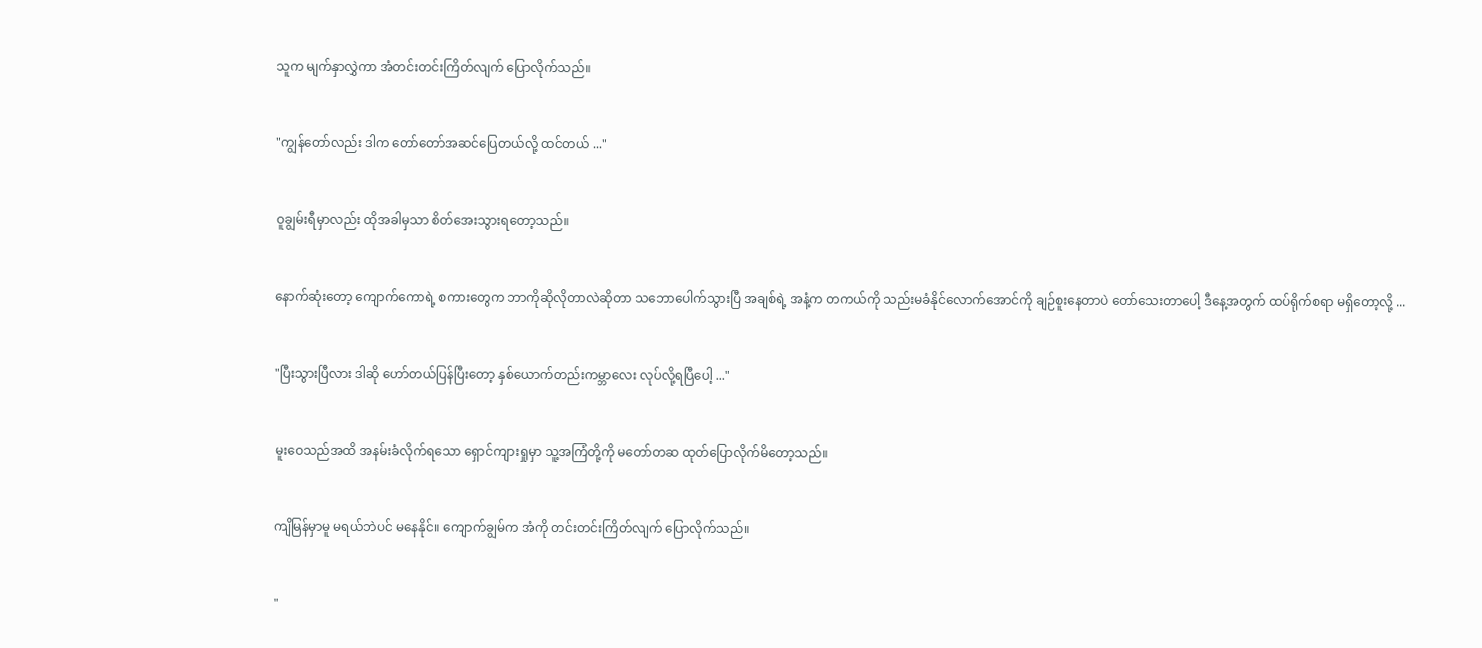သူက ‌မျက်နှာလွှဲကာ အံတင်းတင်းကြိတ်လျက် ပြောလိုက်သည်။


"ကျွန်တော်လည်း ဒါက‌ တော်တော်အဆင်ပြေတယ်လို့ ထင်တယ် ..."


ဝူချွမ်းရီမှာလည်း ထိုအခါမှသာ စိတ်အေးသွားရတော့သည်။


နောက်ဆုံးတော့ ကျောက်ကောရဲ့ စကားတွေက ဘာကိုဆိုလိုတာလဲဆိုတာ သဘောပေါက်သွားပြီ အချစ်ရဲ့ အနံ့က တကယ်ကို သည်းမခံနိုင်လောက်အောင်ကို ချဉ်စူးနေတာပဲ တော်သေးတာပေါ့ ဒီနေ့အတွက် ထပ်ရိုက်စရာ မရှိတော့လို့ ...


"ပြီးသွားပြီလား ဒါဆို ဟော်တယ်ပြန်ပြီးတော့ နှစ်ယောက်တည်းကမ္ဘာလေး လုပ်လို့ရပြီပေါ့ ..."


မူးဝေသည်အထိ အနမ်းခံလိုက်ရသော ရှောင်ကျားရှုမှာ သူ့အကြံတို့ကို မတော်တဆ ထုတ်ပြောလိုက်မိတော့သည်။


ကျိမြန်မှာမူ မရယ်ဘဲပင် မနေနိုင်။ ကျောက်ချွမ်က အံကို တင်းတင်းကြိတ်လျက် ပြောလိုက်သည်။


"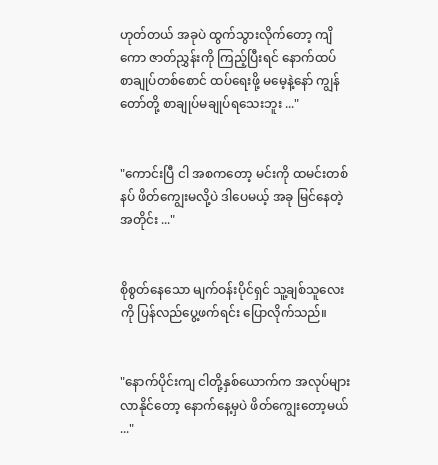ဟုတ်တယ် အခုပဲ ထွက်သွားလိုက်တော့ ကျိကော ဇာတ်ညွှန်းကို ကြည့်ပြီးရင် နောက်ထပ် စာချုပ်တစ်စောင် ထပ်ရေးဖို့ မမေ့နဲ့နော် ကျွန်တော်တို့ စာချုပ်မချုပ်ရသေးဘူး ..."


"ကောင်းပြီ ငါ အစကတော့ မင်းကို ထမင်းတစ်နပ် ဖိတ်ကျွေးမလို့ပဲ ဒါပေမယ့် အခု မြင်နေတဲ့အတိုင်း ..."


စိုစွတ်နေသော မျက်ဝန်းပိုင်ရှင် သူ့ချစ်သူလေးကို ပြန်လည်ပွေ့ဖက်ရင်း ပြောလိုက်သည်။


"နောက်ပိုင်းကျ ငါတို့နှစ်ယောက်က အလုပ်များလာနိုင်တော့ နောက်နေ့မှပဲ ဖိတ်ကျွေးတော့မယ် ..."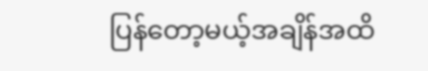ပြန်တော့မယ့်အချိန်အထိ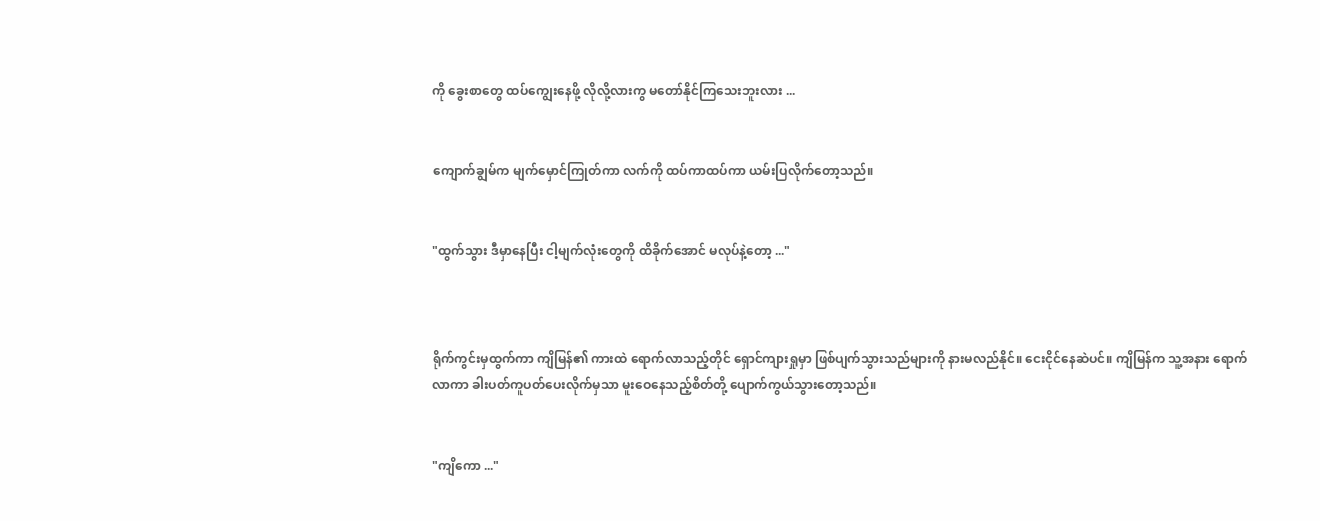ကို ခွေးစာတွေ ထပ်ကျွေးနေဖို့ လိုလို့လားကွ မတော်နိုင်ကြသေးဘူးလား ...


ကျောက်ချွမ်က မျက်မှောင်ကြုတ်ကာ လက်ကို ထပ်ကာထပ်ကာ ယမ်းပြလိုက်တော့သည်။


"ထွက်သွား ဒီမှာနေပြီး ငါ့မျက်လုံးတွေကို ထိခိုက်အောင် မလုပ်နဲ့တော့ ..."



ရိုက်ကွင်းမှထွက်ကာ ကျိမြန်၏ ကားထဲ ရောက်‌လာသည့်တိုင် ရှောင်ကျားရှုမှာ ဖြစ်ပျက်သွားသည်များကို နားမလည်နိုင်။ ငေးငိုင်နေဆဲပင်။ ကျိမြန်က သူ့အနား ရောက်လာကာ ခါးပတ်ကူပတ်ပေးလိုက်မှသာ မူးဝေနေသည့်စိတ်တို့ ပျောက်ကွယ်သွားတော့သည်။


"ကျိကော ..."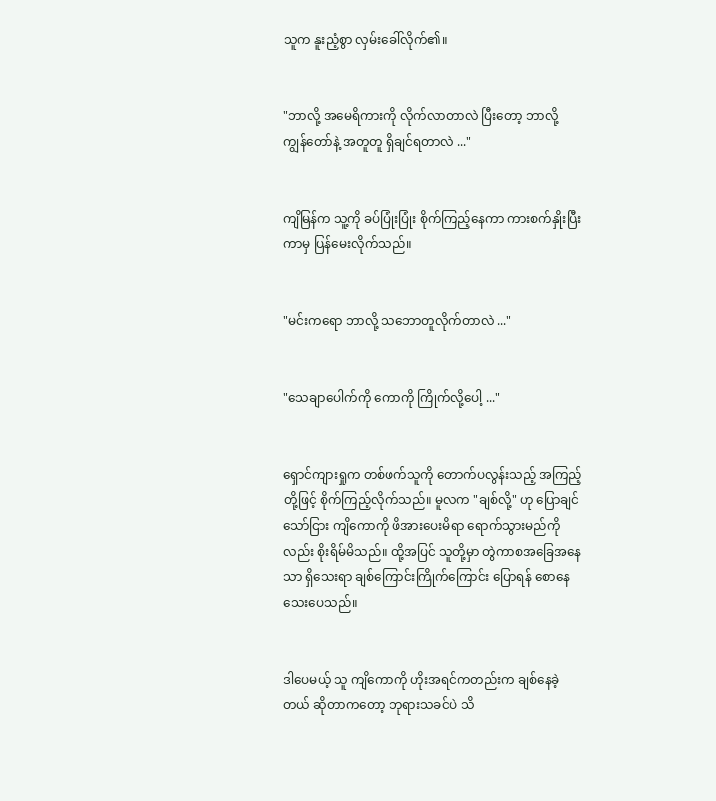သူက နူးညံ့စွာ လှမ်းခေါ်လိုက်၏။


"ဘာလို့ အမေရိကားကို လိုက်လာတာလဲ ပြီးတော့ ဘာလို့ ကျွန်တော်နဲ့ အတူတူ ရှိချင်ရတာလဲ ..."


ကျိမြန်က သူ့ကို ခပ်ပြုံးပြုံး စိုက်ကြည့်နေကာ ကားစက်နှိုးပြီးကာမှ ပြန်မေးလိုက်သည်။


"မင်းကရော ဘာလို့ သဘောတူလိုက်တာလဲ ..."


"သေချာပေါက်ကို ကောကို ကြိုက်လို့ပေါ့ ..."


ရှောင်ကျားရှုက တစ်ဖက်သူကို တောက်ပ‌လွန်းသည့် အကြည့်တို့ဖြင့် စိုက်ကြည့်လိုက်သည်။ မူလက "ချစ်လို့" ဟု ပြောချင်သော်ငြား ကျိကောကို ဖိအားပေးမိရာ ရောက်သွားမည်ကိုလည်း စိုးရိမ်မိသည်။ ထို့အပြင် သူတို့မှာ တွဲကာစအခြေအနေသာ ရှိသေးရာ ချစ်ကြောင်းကြိုက်ကြောင်း ပြောရန် စောနေသေးပေသည်။


ဒါပေမယ့် သူ ကျိကောကို ဟိုးအရင်ကတည်းက ချစ်နေခဲ့တယ် ဆိုတာကတော့ ဘုရားသခင်ပဲ သိ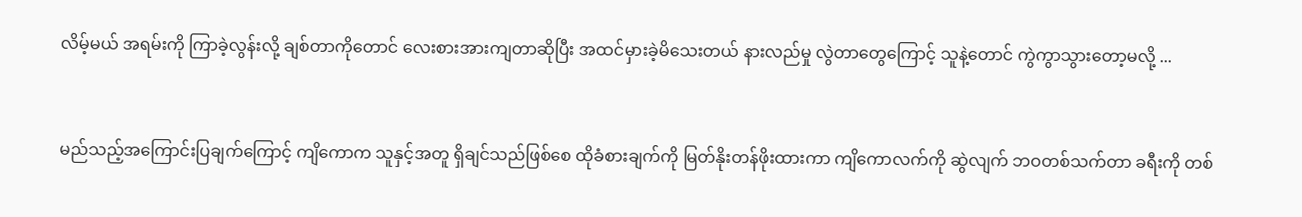လိမ့်မယ် အရမ်းကို ကြာခဲ့လွန်းလို့ ချစ်တာကိုတောင် လေးစားအားကျတာဆိုပြီး အထင်မှားခဲ့မိသေးတယ် နားလည်မှု လွဲတာတွေကြောင့် သူနဲ့တောင် ကွဲကွာသွားတော့မလို့ ...


မည်သည့်အကြောင်းပြချက်ကြောင့် ကျိကောက သူနှင့်အတူ ရှိချင်သည်ဖြစ်စေ ထိုခံစားချက်ကို မြတ်နိုးတန်ဖိုးထားကာ ကျိကောလက်ကို ဆွဲလျက် ဘဝတစ်သက်တာ ခရီးကို တစ်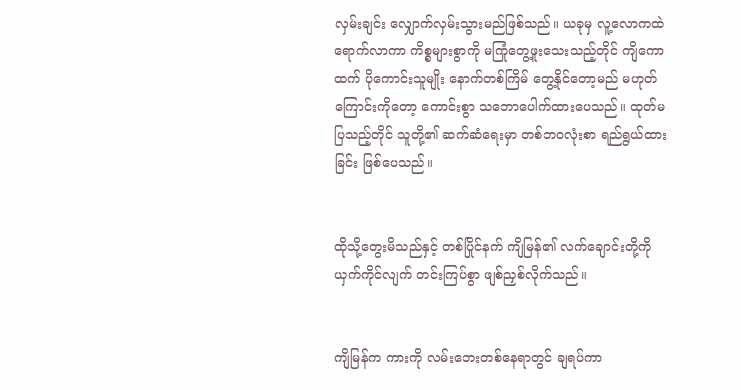လှမ်းချင်း လျှောက်လှမ်းသွားမည်ဖြစ်သည်။ ယခုမှ လူ့လောကထဲ ရောက်လာကာ ကိစ္စများစွာကို မကြုံတွေ့ဖူးသေးသည့်တိုင် ကျိကောထက် ပိုကောင်းသူမျိုး နောက်တစ်ကြိမ် တွေ့နိုင်တော့မည် မဟုတ်ကြောင်းကိုတော့ ကောင်းစွာ သဘောပေါက်ထားပေသည်။ ထုတ်မပြသည့်တိုင် သူတို့၏ ဆက်ဆံရေးမှာ တစ်ဘဝလုံးစာ ရည်ရွယ်ထားခြင်း ဖြစ်ပေသည်။


ထိုသို့တွေးမိသည်နှင့် တစ်ပြိုင်နက် ကျိမြန်၏ လက်ချောင်းတို့ကို ယှက်ကိုင်လျက် တင်းကြပ်စွာ ဖျစ်ညှစ်လိုက်သည်။


ကျိမြန်က ကားကို လမ်းဘေးတစ်နေရာတွင် ချရပ်ကာ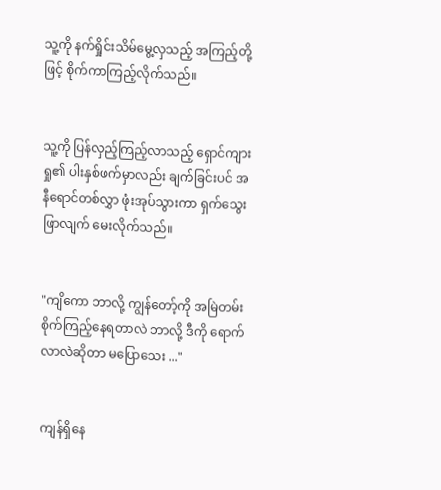သူ့ကို နက်ရှိုင်းသိမ်မွေ့လှသည့် အကြည့်တို့ဖြင့် စိုက်ကာကြည့်လိုက်သည်။


သူ့ကို ပြန်လှည့်ကြည့်လာသည့် ရှောင်ကျားရှု၏ ပါးနှစ်ဖက်မှာလည်း ချက်ခြင်းပင် အနီရောင်တစ်လွှာ ဖုံးအုပ်သွားကာ ရှက်သွေးဖြာလျက် မေးလိုက်သည်။


"ကျိကော ဘာလို့ ကျွန်တော့်ကို အမြဲတမ်း စိုက်ကြည့်နေရတာလဲ ဘာလို့ ဒီကို ရောက်လာလဲဆိုတာ မပြောသေး ..."


ကျန်ရှိနေ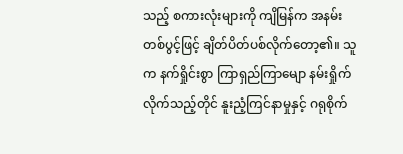သည့် စကားလုံးများကို ကျိမြန်က အနမ်းတစ်ပွင့်ဖြင့် ချိတ်ပိတ်ပစ်လိုက်တော့၏။ သူက နက်ရှိုင်းစွာ ကြာရှည်ကြာမျော နမ်းရှိုက်လိုက်သည့်တိုင် နူးညံ့ကြင်နာမှုနှင့် ဂရုစိုက်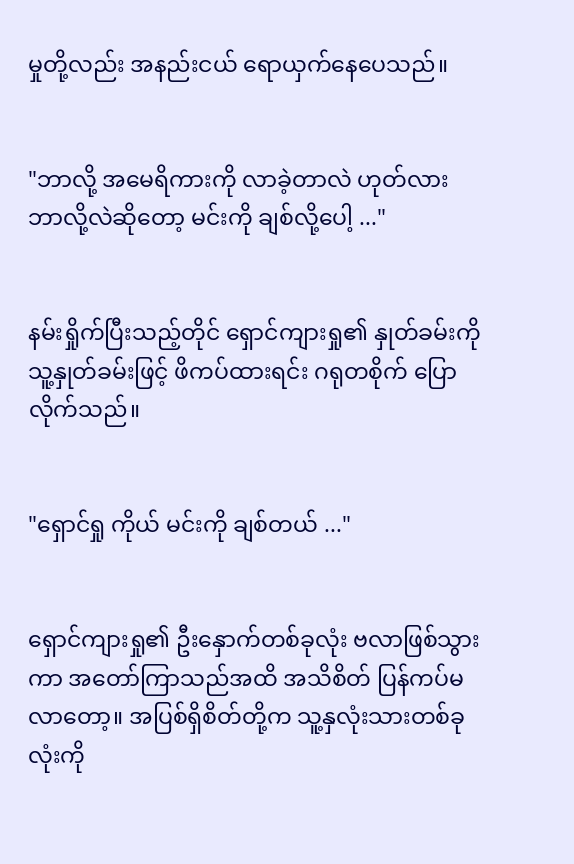မှုတို့လည်း အနည်းငယ် ရောယှက်နေပေသည်။


"ဘာလို့ အမေရိကားကို လာခဲ့တာလဲ ဟုတ်လား ဘာလို့လဲဆိုတော့ မင်းကို ချစ်လို့ပေါ့ ..."


နမ်းရှိုက်ပြီးသည့်တိုင် ရှောင်ကျားရှု၏ နှုတ်ခမ်းကို သူ့နှုတ်ခမ်းဖြင့် ဖိကပ်ထားရင်း ဂရုတစိုက် ပြောလိုက်သည်။


"ရှောင်ရှု ကိုယ် မင်းကို ချစ်တယ် ..."


ရှောင်ကျားရှု၏ ဦးနှောက်တစ်ခုလုံး ဗလာဖြစ်သွားကာ အတော်ကြာသည်အထိ အသိစိတ် ပြန်ကပ်မလာတော့။ အပြစ်ရှိစိတ်တို့က သူ့နှလုံးသားတစ်ခုလုံးကို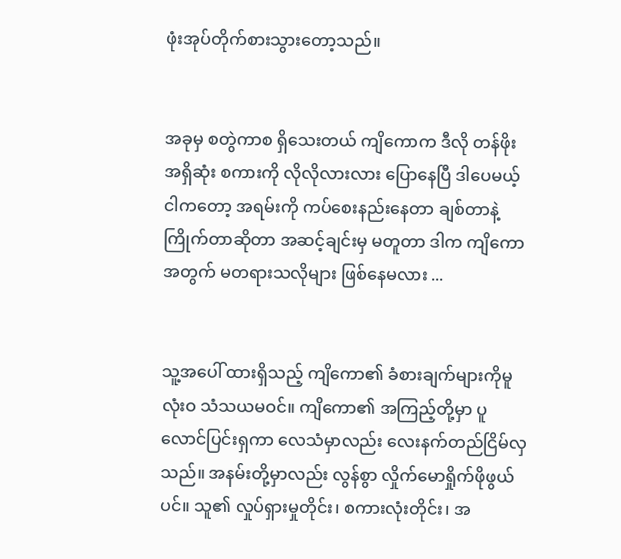ဖုံးအုပ်တိုက်စားသွားတော့သည်။


အခုမှ စတွဲကာစ ရှိသေးတယ် ကျိကောက ဒီလို တန်ဖိုးအရှိဆုံး စကားကို လိုလိုလားလား ပြောနေပြီ ဒါပေမယ့် ငါကတော့ အရမ်းကို ကပ်စေးနည်းနေတာ ချစ်တာနဲ့ ကြိုက်တာဆိုတာ အဆင့်ချင်းမှ မတူတာ ဒါက ကျိကောအတွက် မတရားသလိုများ ဖြစ်နေမလား ...


သူ့အပေါ် ထားရှိသည့် ကျိကော၏ ခံစားချက်များကိုမူ လုံးဝ သံသယမဝင်။ ကျိကော၏ အကြည့်တို့မှာ ပူလောင်ပြင်းရှကာ လေသံမှာလည်း လေးနက်တည်ငြိမ်လှသည်။ အနမ်းတို့မှာလည်း လွန်စွာ လှိုက်မောရှိုက်ဖိုဖွယ်ပင်။ သူ၏ လှုပ်ရှားမှုတိုင်း၊ စကားလုံးတိုင်း၊ အ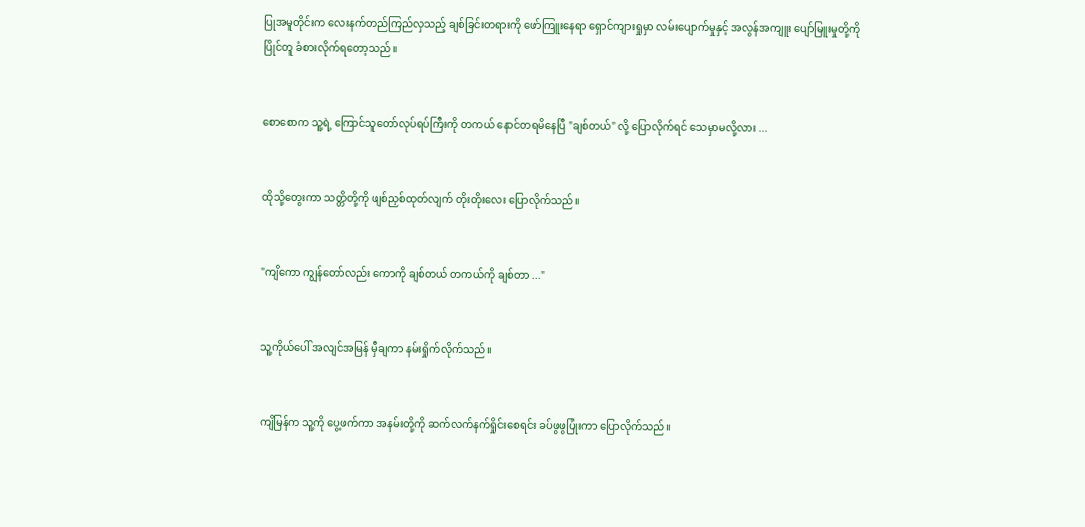ပြုအမူတိုင်းက လေးနက်တည်ကြည်လှသည့် ချစ်ခြင်းတရားကို ဖော်ကြူးနေရာ ရှောင်ကျားရှုမှာ လမ်းပျောက်မှုနှင့် အလွန်အကျူး ပျော်မြူးမှုတို့ကို ပြိုင်တူ ခံစားလိုက်ရတော့သည်။


စောစောက သူ့ရဲ့ ကြောင်သူတော်လုပ်ရပ်ကြီးကို တကယ် နောင်တရ‌မိနေပြီ "ချစ်တယ်" လို့ ပြောလိုက်ရင် သေမှာမလို့လား ...


ထိုသို့တွေးကာ သတ္တိတို့ကို ဖျစ်ညှစ်ထုတ်လျက် တိုးတိုးလေး ပြောလိုက်သည်။


"ကျိကော ကျွန်တော်လည်း ကောကို ချစ်တယ် တကယ်ကို ချစ်တာ ..."


သူ့ကိုယ်ပေါ် အလျင်အမြန် မှီချကာ နမ်းရှိုက်လိုက်သည်။


ကျိမြန်က သူ့ကို ပွေ့ဖက်ကာ အနမ်းတို့ကို ဆက်လက်နက်ရှိုင်းစေရင်း ခပ်ဖွဖွပြုံးကာ ပြောလိုက်သည်။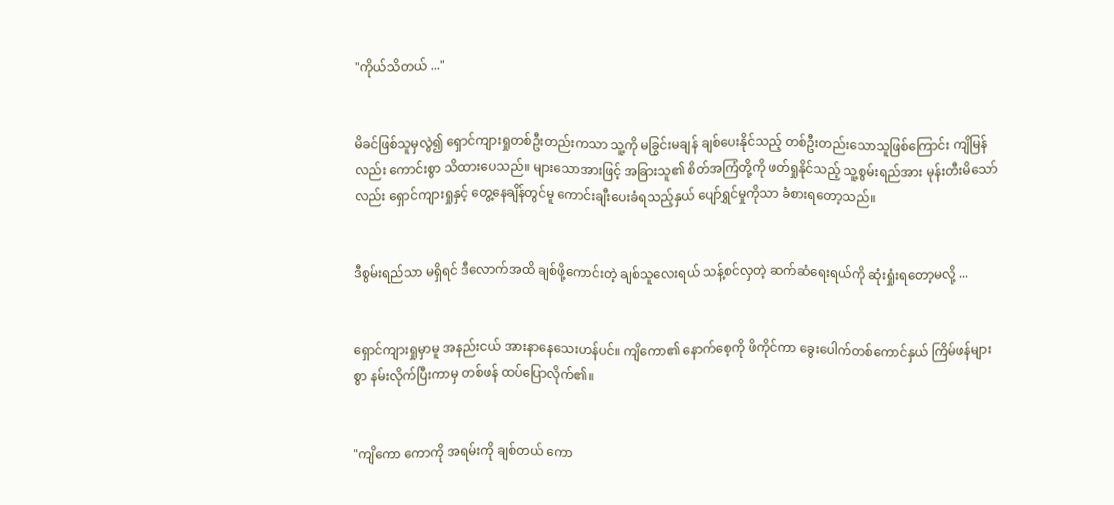"ကိုယ်သိတယ် ..."


မိခင်ဖြစ်သူမှလွဲ၍ ရှောင်ကျားရှုတစ်ဦးတည်းကသာ သူ့ကို မခြွင်းမချန် ချစ်ပေးနိုင်သည့် တစ်ဦးတည်းသောသူဖြစ်ကြောင်း ကျိမြန်လည်း ကောင်းစွာ သိထားပေသည်။ များသောအားဖြင့် အခြားသူ၏ စိတ်အကြံတို့ကို ဖတ်ရှုနိုင်သည့် သူ့စွမ်းရည်အား မုန်းတီး‌မိသော်လည်း ရှောင်ကျားရှုနှင့် တွေ့နေချိန်တွင်မူ ကောင်းချီးပေးခံရသည့်နှယ် ပျော်ရွှင်မှုကိုသာ ခံစားရတော့သည်။


ဒီစွမ်းရည်သာ မရှိရင် ဒီလောက်အထိ ချစ်ဖို့ကောင်းတဲ့ ချစ်သူလေးရယ် သန့်စင်လှတဲ့ ဆက်ဆံရေးရယ်ကို ဆုံးရှုံးရတော့မလို့ ...


ရှောင်ကျားရှုမှာမူ အနည်းငယ် အားနာနေသေးဟန်ပင်။ ကျိကော၏ နောက်စေ့ကို ဖိကိုင်ကာ ခွေးပေါက်တစ်ကောင်နှယ် ကြိမ်ဖန်များစွာ နမ်းလိုက်ပြီးကာမှ တစ်ဖန် ထပ်ပြောလိုက်၏။


"ကျိကော ကောကို အရမ်းကို ချစ်တယ် ကော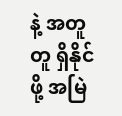နဲ့ အတူတူ ရှိနိုင်ဖို့ အမြဲ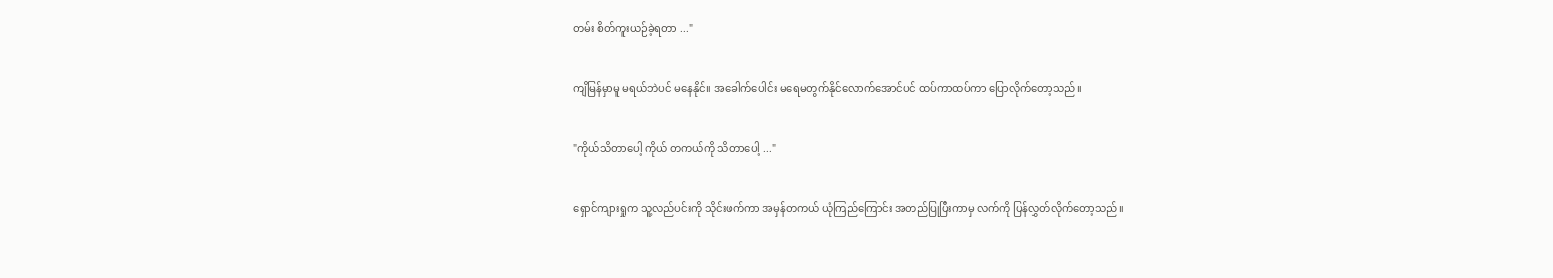တမ်း စိတ်ကူးယဉ်ခဲ့ရတာ ..."


ကျိမြန်မှာမူ မရယ်ဘဲပင် မနေနိုင်။ အခေါက်ပေါင်း မရေမတွက်နိုင်လောက်အောင်ပင် ထပ်ကာထပ်ကာ ပြောလိုက်တော့သည်။


"ကိုယ်သိတာပေါ့ ‌ကိုယ် တကယ်ကို သိတာပေါ့ ..."


ရှောင်ကျားရှုက သူ့လည်ပင်းကို သိုင်းဖက်ကာ အမှန်တကယ် ယုံကြည်ကြောင်း အတည်ပြုပြီးကာမှ လက်ကို ပြန်လွှတ်လိုက်တော့သည်။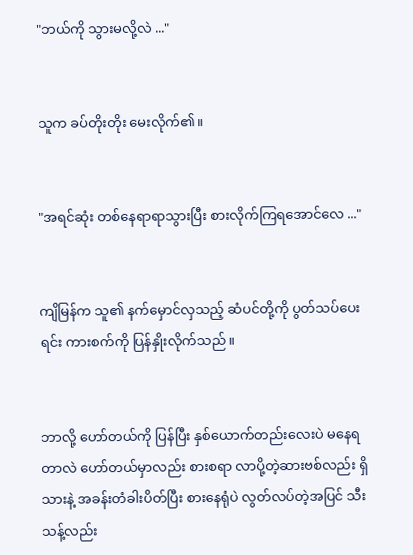"ဘယ်ကို သွားမလို့လဲ ..."


သူက ခပ်တိုးတိုး မေးလိုက်၏။


"အရင်ဆုံး တစ်နေရာရာသွားပြီး စားလိုက်ကြရအောင်လေ ..."


ကျိမြန်က သူ၏ နက်မှောင်လှသည့် ဆံပင်တို့ကို ပွတ်သပ်ပေးရင်း ကားစက်ကို ပြန်နှိုးလိုက်သည်။


ဘာလို့ ဟော်တယ်ကို ပြန်ပြီး နှစ်ယောက်တည်းလေးပဲ မနေရတာလဲ ဟော်တယ်မှာလည်း စားစရာ လာပို့တဲ့ဆားဗစ်လည်း ရှိသားနဲ့ အခန်းတံခါးပိတ်ပြီး စားနေရုံပဲ လွတ်လပ်တဲ့အပြင် သီးသန့်လည်း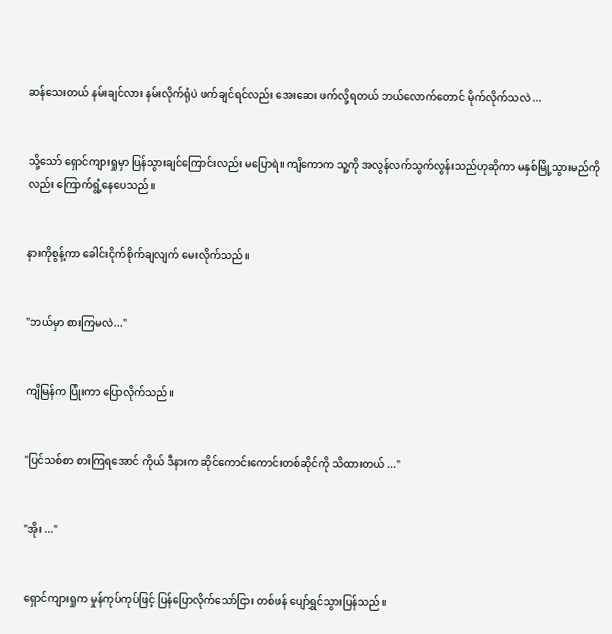ဆန်သေးတယ် နမ်းချင်လား နမ်းလိုက်ရုံပဲ ဖက်ချင်ရင်လည်း အေးဆေး ဖက်လို့ရတယ် ဘယ်လောက်တောင် မိုက်လိုက်သလဲ ...


သို့သော် ရှောင်ကျားရှုမှာ ပြန်သွားချင်ကြောင်းလည်း မပြောရဲ။ ကျိကောက သူ့ကို အလွန်လက်သွက်လွန်းသည်ဟုဆိုကာ မနှစ်မြို့သွားမည်ကိုလည်း ကြောက်ရွံ့နေပေသည်။


နားကိုစွန့်ကာ ခေါင်းငိုက်စိုက်ချလျက် မေးလိုက်သည်။


"ဘယ်မှာ စားကြမလဲ..."


ကျိမြန်က ပြုံးကာ ပြောလိုက်သည်။


"ပြင်သစ်စာ စားကြရအောင် ကိုယ် ဒီနားက ဆိုင်ကောင်းကောင်းတစ်ဆိုင်ကို သိထားတယ် ..."


"အိုး ..."


ရှောင်ကျားရှုက မှုန်ကုပ်ကုပ်ဖြင့် ပြန်ပြောလိုက်သော်ငြား တစ်ဖန် ပျော်ရွှင်သွားပြန်သည်။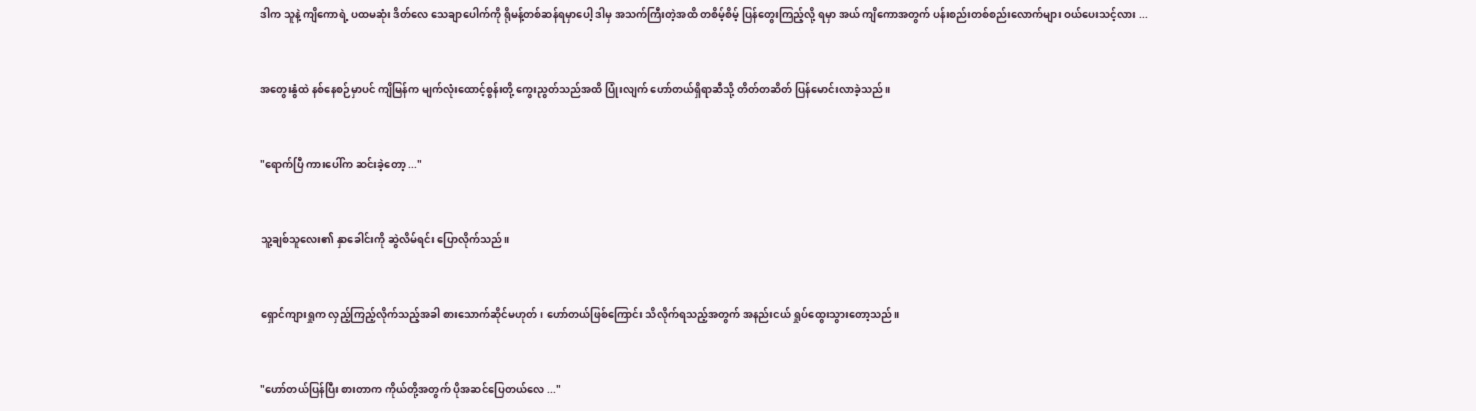ဒါက သူနဲ့ ကျိကောရဲ့ ပထမဆုံး ဒိတ်လေ သေချာပေါက်ကို ရိုမန့်တစ်ဆန်ရမှာပေါ့ ဒါမှ အသက်ကြီးတဲ့အထိ တစိမ့်စိမ့် ပြန်တွေးကြည့်လို့ ရမှာ အယ် ကျိကောအတွက် ပန်းစည်းတစ်စည်းလောက်များ ဝယ်ပေးသင့်လား ...


အတွေးနွံ‌ထဲ နစ်နေစဉ်မှာပင် ကျိမြန်က မျက်လုံးထောင့်စွန်းတို့ ကွေးညွတ်သည်အထိ ပြုံးလျက် ဟော်တယ်ရှိရာဆီသို့ တိတ်တဆိတ် ပြန်မောင်းလာခဲ့သည်။


"ရောက်ပြီ ကားပေါ်က ဆင်းခဲ့တော့ ..."


သူ့ချစ်သူလေး၏ နှာခေါင်းကို ဆွဲလိမ်ရင်း ပြောလိုက်သည်။


ရှောင်ကျားရှုက လှည့်ကြည့်လိုက်သည့်အခါ စားသောက်ဆိုင်မဟုတ်၊ ဟော်တယ်ဖြစ်ကြောင်း သိလိုက်ရသည့်အတွက် အနည်းငယ် ရှုပ်ထွေးသွားတော့သည်။


"ဟော်တယ်ပြန်ပြီး စားတာက ကိုယ်တို့အတွက် ပိုအဆင်ပြေတယ်လေ ..."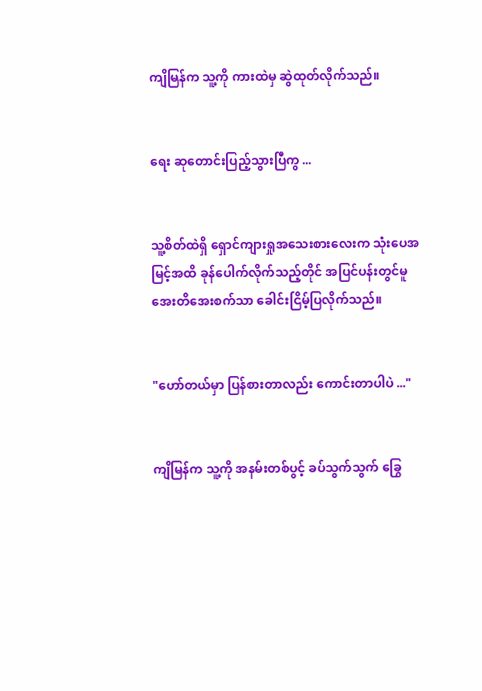ကျိမြန်က သူ့ကို ကားထဲမှ ဆွဲထုတ်လိုက်သည်။


ရေး ဆုတောင်းပြည့်သွားပြီကွ ...


သူ့စိတ်ထဲရှိ ရှောင်ကျားရှုအသေးစားလေးက သုံးပေအမြင့်အထိ ခုန်ပေါက်လိုက်သည့်တိုင် အပြင်ပန်းတွင်မူ အေးတိအေးစက်သာ ခေါင်းငြိမ့်ပြလိုက်သည်။


"ဟော်တယ်မှာ ပြန်စားတာလည်း ကောင်းတာပါပဲ ..."


ကျိမြန်က သူ့ကို အနမ်းတစ်ပွင့် ခပ်သွက်သွက် ခြွေ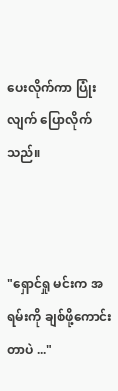ပေးလိုက်ကာ ပြုံးလျက် ပြောလိုက်သည်။



"ရှောင်ရှု မင်းက အရမ်းကို ချစ်ဖို့ကောင်းတာပဲ ..."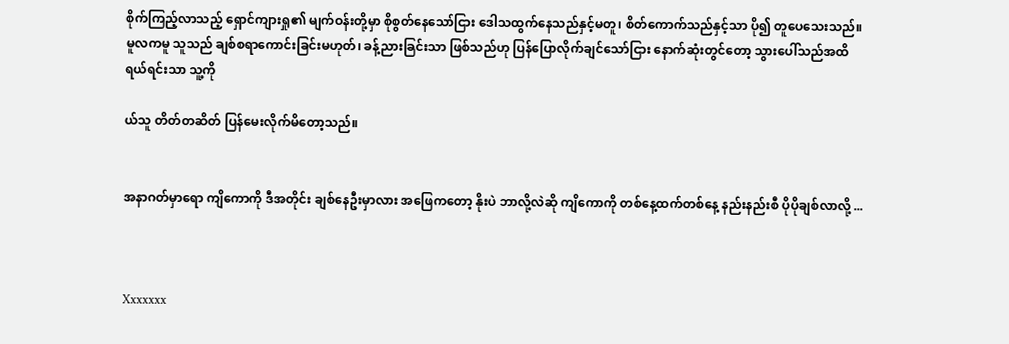စိုက်ကြည့်လာသည့် ရှောင်ကျားရှု၏ မျက်ဝန်းတို့မှာ စိုစွတ်နေသော်ငြား ဒေါသထွက်နေသည်နှင့်မတူ၊ စိတ်ကောက်သည်နှင့်သာ ပို၍ တူပေသေးသည်။ မူလကမူ သူသည် ချစ်စရာကောင်းခြင်းမဟုတ်၊ ခန့်ညားခြင်းသာ ဖြစ်သည်ဟု ပြန်ပြောလိုက်ချင်သော်ငြား နောက်ဆုံးတွင်တော့ သွားပေါ်သည်အထိ ရယ်ရင်းသာ သူ့ကို

ယ်သူ တိတ်တဆိတ် ပြန်မေးလိုက်မိတော့သည်။


အနာဂတ်မှာရော ကျိကောကို ဒီအတိုင်း ချစ်နေဦးမှာလား အဖြေကတော့ နိုးပဲ ဘာလို့လဲဆို ကျိကောကို တစ်နေ့ထက်တစ်နေ့ ‌နည်းနည်းစီ ပိုပိုချစ်လာလို့ ...



Xxxxxxx